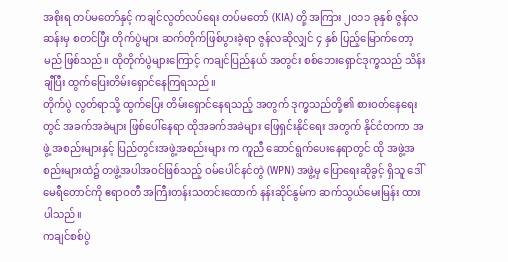အစိုးရ တပ်မတော်နှင့် ကချင်လွတ်လပ်ရေး တပ်မတော် (KIA) တို့ အကြား ၂၀၁၁ ခုနှစ် ဇွန်လဆန်းမှ စတင်ပြီး တိုက်ပွဲများ ဆက်တိုက်ဖြစ်ပွားခဲ့ရာ ဇွန်လဆိုလျှင် ၄ နှစ် ပြည့်မြောက်တော့မည် ဖြစ်သည်။ ထိုတိုက်ပွဲများကြောင့် ကချင်ပြည်နယ် အတွင်း စစ်ဘေးရှောင်ဒုက္ခသည် သိန်းချီပြီး ထွက်ပြေးတိမ်းရှောင်နေကြရသည်။
တိုက်ပွဲ လွတ်ရာသို့ ထွက်ပြေး တိမ်းရှောင်နေရသည့် အတွက် ဒုက္ခသည်တို့၏ စားဝတ်နေရေးတွင် အခက်အခဲများ ဖြစ်ပေါ်နေရာ ထိုအခက်အခဲများ ဖြေရှင်းနိုင်ရေး အတွက် နိုင်ငံတကာ အဖွဲ့ အစည်းများနှင့် ပြည်တွင်းအဖွဲ့အစည်းများ က ကူညီ ဆောင်ရွက်ပေးနေရာတွင် ထို အဖွဲ့အစည်းများထဲ၌ တဖွဲ့အပါအဝင်ဖြစ်သည့် ဝမ်ပေါင်နင်တွဲ (WPN) အဖွဲ့မှ ပြောရေးဆိုခွင့် ရှိသူ ဒေါ်မေရီတောင်ကို ဧရာဝတီ အကြီးတန်းသတင်းထောက် နန်းဆိုင်နွမ်က ဆက်သွယ်မေးမြန်း ထားပါသည်။
ကချင်စစ်ပွဲ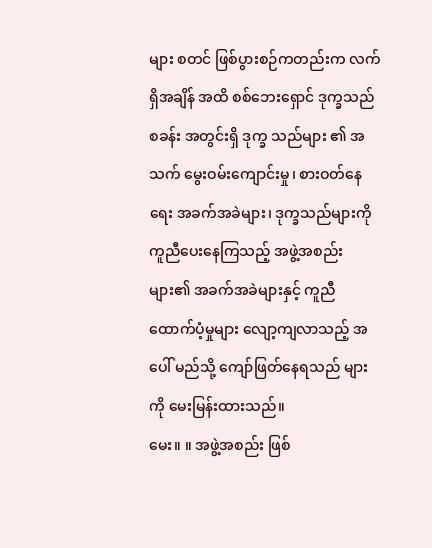များ စတင် ဖြစ်ပွားစဉ်ကတည်းက လက်ရှိအချိန် အထိ စစ်ဘေးရှောင် ဒုက္ခသည်စခန်း အတွင်းရှိ ဒုက္ခ သည်များ ၏ အသက် မွေးဝမ်းကျောင်းမှု၊ စားဝတ်နေရေး အခက်အခဲများ၊ ဒုက္ခသည်များကို ကူညီပေးနေကြသည့် အဖွဲ့အစည်းများ၏ အခက်အခဲများနှင့် ကူညီ ထောက်ပံ့မှုများ လျော့ကျလာသည့် အပေါ် မည်သို့ ကျော်ဖြတ်နေရသည် များကို မေးမြန်းထားသည်။
မေး။ ။ အဖွဲ့အစည်း ဖြစ်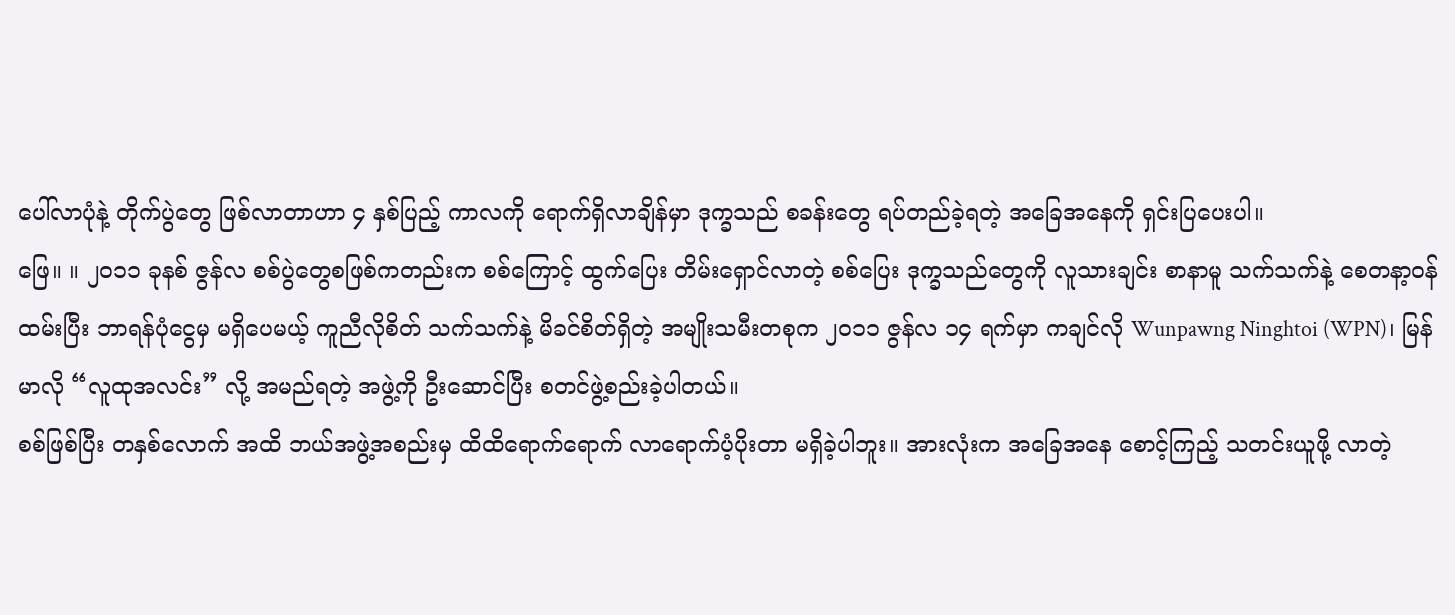ပေါ်လာပုံနဲ့ တိုက်ပွဲတွေ ဖြစ်လာတာဟာ ၄ နှစ်ပြည့် ကာလကို ရောက်ရှိလာချိန်မှာ ဒုက္ခသည် စခန်းတွေ ရပ်တည်ခဲ့ရတဲ့ အခြေအနေကို ရှင်းပြပေးပါ။
ဖြေ။ ။ ၂၀၁၁ ခုနစ် ဇွန်လ စစ်ပွဲတွေစဖြစ်ကတည်းက စစ်ကြောင့် ထွက်ပြေး တိမ်းရှောင်လာတဲ့ စစ်ပြေး ဒုက္ခသည်တွေကို လူသားချင်း စာနာမူ သက်သက်နဲ့ စေတနာ့ဝန်ထမ်းပြီး ဘာရန်ပုံငွေမှ မရှိပေမယ့် ကူညီလိုစိတ် သက်သက်နဲ့ မိခင်စိတ်ရှိတဲ့ အမျိုးသမီးတစုက ၂၀၁၁ ဇွန်လ ၁၄ ရက်မှာ ကချင်လို Wunpawng Ninghtoi (WPN)၊ မြန်မာလို “လူထုအလင်း” လို့ အမည်ရတဲ့ အဖွဲ့ကို ဦးဆောင်ပြီး စတင်ဖွဲ့စည်းခဲ့ပါတယ်။
စစ်ဖြစ်ပြီး တနှစ်လောက် အထိ ဘယ်အဖွဲ့အစည်းမှ ထိထိရောက်ရောက် လာရောက်ပံ့ပိုးတာ မရှိခဲ့ပါဘူး။ အားလုံးက အခြေအနေ စောင့်ကြည့် သတင်းယူဖို့ လာတဲ့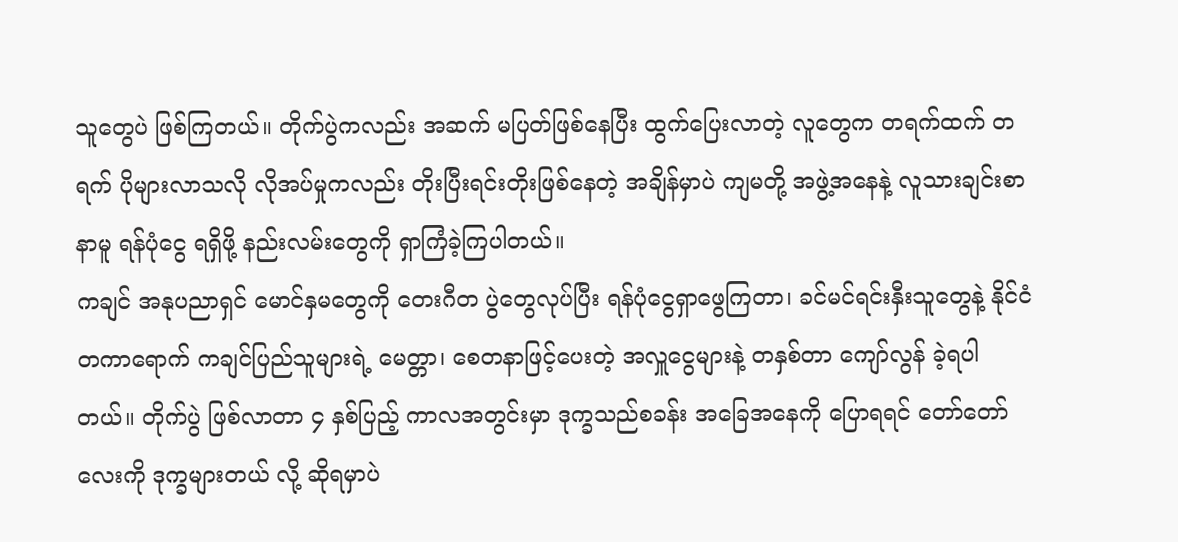သူတွေပဲ ဖြစ်ကြတယ်။ တိုက်ပွဲကလည်း အဆက် မပြတ်ဖြစ်နေပြီး ထွက်ပြေးလာတဲ့ လူတွေက တရက်ထက် တရက် ပိုများလာသလို လိုအပ်မှုကလည်း တိုးပြီးရင်းတိုးဖြစ်နေတဲ့ အချိန်မှာပဲ ကျမတို့ အဖွဲ့အနေနဲ့ လူသားချင်းစာနာမူ ရန်ပုံငွေ ရရှိဖို့ နည်းလမ်းတွေကို ရှာကြံခဲ့ကြပါတယ်။
ကချင် အနုပညာရှင် မောင်နှမတွေကို တေးဂီတ ပွဲတွေလုပ်ပြီး ရန်ပုံငွေရှာဖွေကြတာ၊ ခင်မင်ရင်းနှီးသူတွေနဲ့ နိုင်ငံ တကာရောက် ကချင်ပြည်သူများရဲ့ မေတ္တာ၊ စေတနာဖြင့်ပေးတဲ့ အလှူငွေများနဲ့ တနှစ်တာ ကျော်လွန် ခဲ့ရပါတယ်။ တိုက်ပွဲ ဖြစ်လာတာ ၄ နှစ်ပြည့် ကာလအတွင်းမှာ ဒုက္ခသည်စခန်း အခြေအနေကို ပြောရရင် တော်တော်လေးကို ဒုက္ခများတယ် လို့ ဆိုရမှာပဲ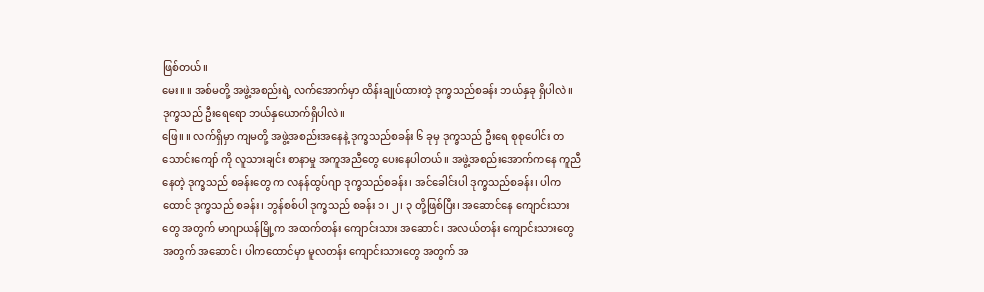ဖြစ်တယ်။
မေး။ ။ အစ်မတို့ အဖွဲ့အစည်းရဲ့ လက်အောက်မှာ ထိန်းချုပ်ထားတဲ့ ဒုက္ခသည်စခန်း ဘယ်နှခု ရှိပါလဲ။ ဒုက္ခသည် ဦးရေရော ဘယ်နှယောက်ရှိပါလဲ။
ဖြေ။ ။ လက်ရှိမှာ ကျမတို့ အဖွဲ့အစည်းအနေနဲ့ ဒုက္ခသည်စခန်း ၆ ခုမှ ဒုက္ခသည် ဦးရေ စုစုပေါင်း တသောင်းကျော် ကို လူသားချင်း စာနာမှု အကူအညီတွေ ပေးနေပါတယ်။ အဖွဲ့အစည်းအောက်ကနေ ကူညီနေတဲ့ ဒုက္ခသည် စခန်းတွေ က လနန်ထွပ်ဂျာ ဒုက္ခသည်စခန်း၊ အင်ခေါင်းပါ ဒုက္ခသည်စခန်း၊ ပါကထောင် ဒုက္ခသည် စခန်း၊ ဘွန်စစ်ပါ ဒုက္ခသည် စခန်း ၁၊ ၂၊ ၃ တို့ဖြစ်ပြီး၊ အဆောင်နေ ကျောင်းသားတွေ အတွက် မာဂျာယန်မြို့က အထက်တန်း ကျောင်းသား အဆောင်၊ အလယ်တန်း ကျောင်းသားတွေ အတွက် အဆောင်၊ ပါကထောင်မှာ မူလတန်း ကျောင်းသားတွေ အတွက် အ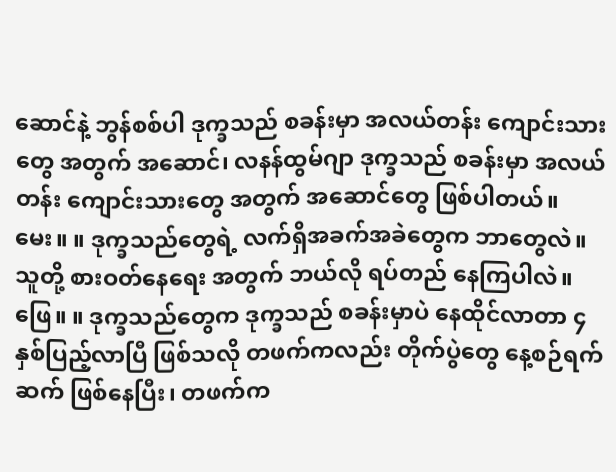ဆောင်နဲ့ ဘွန်စစ်ပါ ဒုက္ခသည် စခန်းမှာ အလယ်တန်း ကျောင်းသားတွေ အတွက် အဆောင်၊ လနန်ထွမ်ဂျာ ဒုက္ခသည် စခန်းမှာ အလယ်တန်း ကျောင်းသားတွေ အတွက် အဆောင်တွေ ဖြစ်ပါတယ်။
မေး။ ။ ဒုက္ခသည်တွေရဲ့ လက်ရှိအခက်အခဲတွေက ဘာတွေလဲ။ သူတို့ စားဝတ်နေရေး အတွက် ဘယ်လို ရပ်တည် နေကြပါလဲ။
ဖြေ။ ။ ဒုက္ခသည်တွေက ဒုက္ခသည် စခန်းမှာပဲ နေထိုင်လာတာ ၄ နှစ်ပြည့်လာပြီ ဖြစ်သလို တဖက်ကလည်း တိုက်ပွဲတွေ နေ့စဉ်ရက်ဆက် ဖြစ်နေပြီး၊ တဖက်က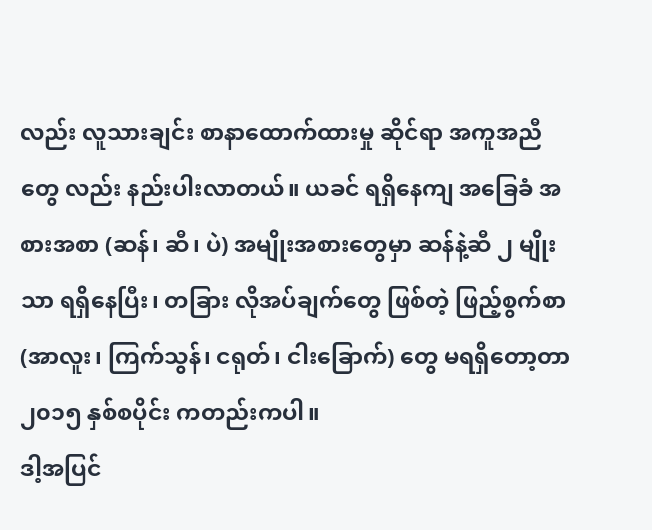လည်း လူသားချင်း စာနာထောက်ထားမှု ဆိုင်ရာ အကူအညီတွေ လည်း နည်းပါးလာတယ်။ ယခင် ရရှိနေကျ အခြေခံ အစားအစာ (ဆန်၊ ဆီ၊ ပဲ) အမျိုးအစားတွေမှာ ဆန်နဲ့ဆီ ၂ မျိုးသာ ရရှိနေပြီး၊ တခြား လိုအပ်ချက်တွေ ဖြစ်တဲ့ ဖြည့်စွက်စာ (အာလူး၊ ကြက်သွန်၊ ငရုတ်၊ ငါးခြောက်) တွေ မရရှိတော့တာ ၂၀၁၅ နှစ်စပိုင်း ကတည်းကပါ။
ဒါ့အပြင်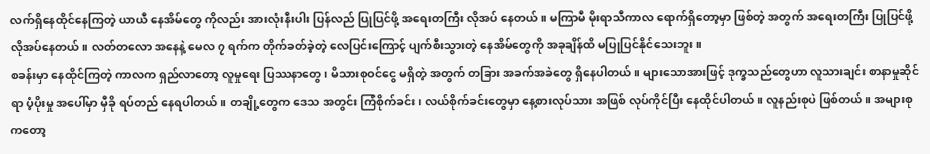လက်ရှိနေထိုင်နေကြတဲ့ ယာယီ နေအိမ်တွေ ကိုလည်း အားလုံးနီးပါး ပြန်လည် ပြုပြင်ဖို့ အရေးတကြီး လိုအပ် နေတယ်။ မကြာမီ မိုးရာသီကာလ ရောက်ရှိတော့မှာ ဖြစ်တဲ့ အတွက် အရေးတကြီး ပြုပြင်ဖို့ လိုအပ်နေတယ်။ လတ်တလော အနေနဲ့ မေလ ၇ ရက်က တိုက်ခတ်ခဲ့တဲ့ လေပြင်းကြောင့် ပျက်စီးသွားတဲ့ နေအိမ်တွေကို အခုချိန်ထိ မပြုပြင်နိုင်သေးဘူး။
စခန်းမှာ နေထိုင်ကြတဲ့ ကာလက ရှည်လာတော့ လူမှုရေး ပြဿနာတွေ၊ မိသားစုဝင်ငွေ မရှိတဲ့ အတွက် တခြား အခက်အခဲတွေ ရှိနေပါတယ်။ များသောအားဖြင့် ဒုက္ခသည်တွေဟာ လူသားချင်း စာနာမှုဆိုင်ရာ ပံ့ပိုးမှု အပေါ်မှာ မှီခို ရပ်တည် နေရပါတယ်။ တချို့တွေက ဒေသ အတွင်း ကြံစိုက်ခင်း၊ လယ်စိုက်ခင်းတွေမှာ နေ့စားလုပ်သား အဖြစ် လုပ်ကိုင်ပြီး နေထိုင်ပါတယ်။ လူနည်းစုပဲ ဖြစ်တယ်။ အများစုကတော့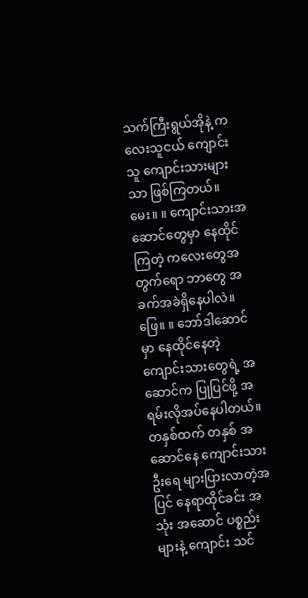သက်ကြီးရွယ်အိုနဲ့ ကလေးသူငယ် ကျောင်းသူ ကျောင်းသားများသာ ဖြစ်ကြတယ်။
မေး။ ။ ကျောင်းသားအဆောင်တွေမှာ နေထိုင်ကြတဲ့ ကလေးတွေအတွက်ရော ဘာတွေ အခက်အခဲရှိနေပါလဲ။
ဖြေ။ ။ ဘော်ဒါဆောင်မှာ နေထိုင်နေတဲ့ ကျောင်းသားတွေရဲ့ အဆောင်က ပြုပြင်ဖို့ အရမ်းလိုအပ်နေပါတယ်။ တနှစ်ထက် တနှစ် အဆောင်နေ ကျောင်းသားဦးရေ များပြားလာတဲ့အပြင် နေရာထိုင်ခင်း အသုံး အဆောင် ပစ္စည်းများနဲ့ ကျောင်း သင်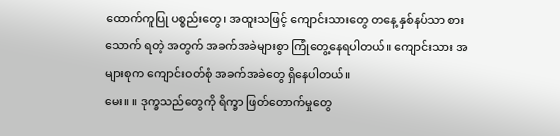ထောက်ကူပြု ပစ္စည်းတွေ၊ အထူးသဖြင့် ကျောင်းသားတွေ တနေ့ နှစ်နပ်သာ စားသောက် ရတဲ့ အတွက် အခက်အခဲများစွာ ကြုံတွေ့နေရပါတယ်။ ကျောင်းသား အများစုက ကျောင်းဝတ်စုံ အခက်အခဲတွေ ရှိနေပါတယ်။
မေး။ ။ ဒုက္ခသည်တွေကို ရိက္ခာ ဖြတ်တောက်မှုတွေ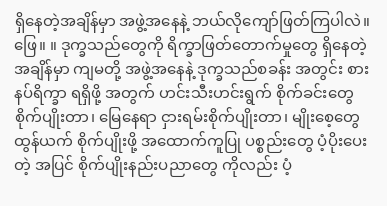ရှိနေတဲ့အချိန်မှာ အဖွဲ့အနေနဲ့ ဘယ်လိုကျော်ဖြတ်ကြပါလဲ။
ဖြေ။ ။ ဒုက္ခသည်တွေကို ရိက္ခာဖြတ်တောက်မှုတွေ ရှိနေတဲ့အချိန်မှာ ကျမတို့ အဖွဲ့အနေနဲ့ ဒုက္ခသည်စခန်း အတွင်း စားနပ်ရိက္ခာ ရရှိဖို့ အတွက် ဟင်းသီးဟင်းရွက် စိုက်ခင်းတွေ စိုက်ပျိုးတာ၊ မြေနေရာ ငှားရမ်းစိုက်ပျိုးတာ၊ မျိုးစေ့တွေ ထွန်ယက် စိုက်ပျိုးဖို့ အထောက်ကူပြု ပစ္စည်းတွေ ပံ့ပိုးပေးတဲ့ အပြင် စိုက်ပျိုးနည်းပညာတွေ ကိုလည်း ပံ့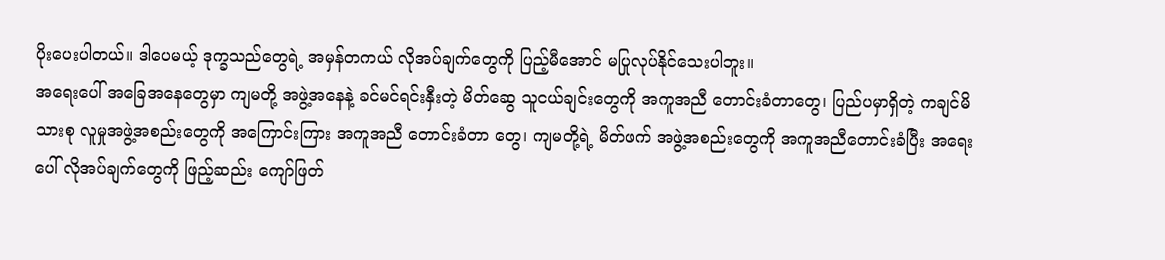ပိုးပေးပါတယ်။ ဒါပေမယ့် ဒုက္ခသည်တွေရဲ့ အမှန်တကယ် လိုအပ်ချက်တွေကို ပြည့်မီအောင် မပြုလုပ်နိုင်သေးပါဘူး။
အရေးပေါ် အခြေအနေတွေမှာ ကျမတို့ အဖွဲ့အနေနဲ့ ခင်မင်ရင်းနှီးတဲ့ မိတ်ဆွေ သူငယ်ချင်းတွေကို အကူအညီ တောင်းခံတာတွေ၊ ပြည်ပမှာရှိတဲ့ ကချင်မိသားစု လူမှုအဖွဲ့အစည်းတွေကို အကြောင်းကြား အကူအညီ တောင်းခံတာ တွေ၊ ကျမတို့ရဲ့ မိတ်ဖက် အဖွဲ့အစည်းတွေကို အကူအညီတောင်းခံပြီး အရေးပေါ် လိုအပ်ချက်တွေကို ဖြည့်ဆည်း ကျော်ဖြတ်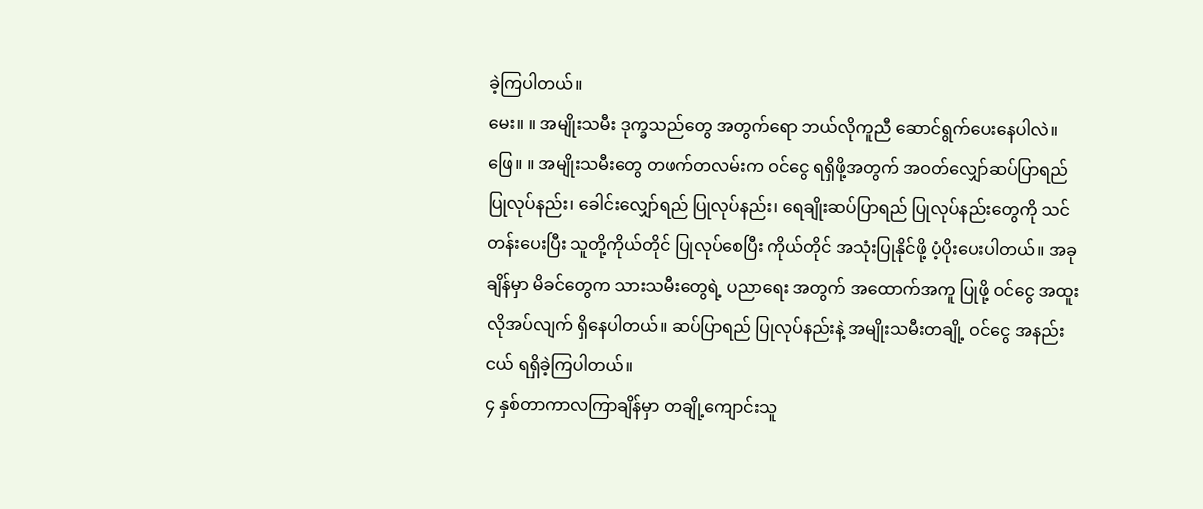ခဲ့ကြပါတယ်။
မေး။ ။ အမျိုးသမီး ဒုက္ခသည်တွေ အတွက်ရော ဘယ်လိုကူညီ ဆောင်ရွက်ပေးနေပါလဲ။
ဖြေ။ ။ အမျိုးသမီးတွေ တဖက်တလမ်းက ဝင်ငွေ ရရှိဖို့အတွက် အဝတ်လျှော်ဆပ်ပြာရည် ပြုလုပ်နည်း၊ ခေါင်းလျှော်ရည် ပြုလုပ်နည်း၊ ရေချိုးဆပ်ပြာရည် ပြုလုပ်နည်းတွေကို သင်တန်းပေးပြီး သူတို့ကိုယ်တိုင် ပြုလုပ်စေပြီး ကိုယ်တိုင် အသုံးပြုနိုင်ဖို့ ပံ့ပိုးပေးပါတယ်။ အခုချိန်မှာ မိခင်တွေက သားသမီးတွေရဲ့ ပညာရေး အတွက် အထောက်အကူ ပြုဖို့ ဝင်ငွေ အထူး လိုအပ်လျက် ရှိနေပါတယ်။ ဆပ်ပြာရည် ပြုလုပ်နည်းနဲ့ အမျိုးသမီးတချို့ ဝင်ငွေ အနည်းငယ် ရရှိခဲ့ကြပါတယ်။
၄ နှစ်တာကာလကြာချိန်မှာ တချို့ကျောင်းသူ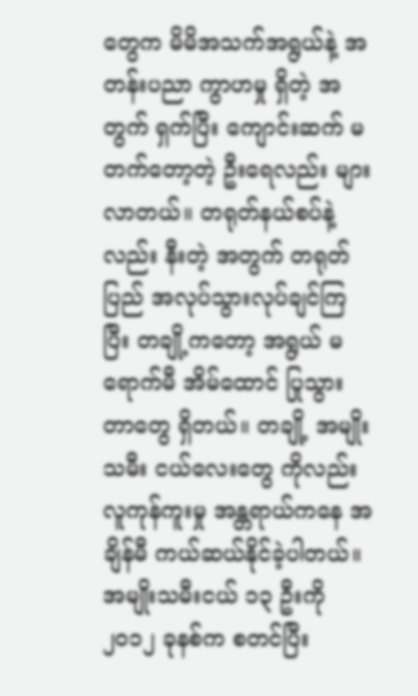တွေက မိမိအသက်အရွယ်နဲ့ အတန်းပညာ ကွာဟမှု ရှိတဲ့ အတွက် ရှက်ပြီး ကျောင်းဆက် မတက်တော့တဲ့ ဦးရေလည်း များလာတယ်။ တရုတ်နယ်စပ်နဲ့လည်း နီးတဲ့ အတွက် တရုတ်ပြည် အလုပ်သွားလုပ်ချင်ကြပြီး တချို့ကတော့ အရွယ် မရောက်မီ အိမ်ထောင် ပြုသွားတာတွေ ရှိတယ်။ တချို့ အမျိုးသမီး ငယ်လေးတွေ ကိုလည်း လူကုန်ကူးမှု အန္တရာယ်ကနေ အချိန်မီ ကယ်ဆယ်နိုင်ခဲ့ပါတယ်။
အမျိုးသမီးငယ် ၁၃ ဦးကို ၂၀၁၂ ခုနစ်က စတင်ပြီး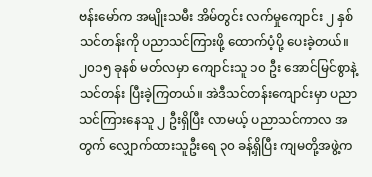ဗန်းမော်က အမျိုးသမီး အိမ်တွင်း လက်မှုကျောင်း ၂ နှစ် သင်တန်းကို ပညာသင်ကြားဖို့ ထောက်ပံ့ပို့ ပေးခဲ့တယ်။ ၂၀၁၅ ခုနစ် မတ်လမှာ ကျောင်းသူ ၁၀ ဦး အောင်မြင်စွာနဲ့ သင်တန်း ပြီးခဲ့ကြတယ်။ အဲဒီသင်တန်းကျောင်းမှာ ပညာသင်ကြားနေသူ ၂ ဦးရှိပြီး လာမယ့် ပညာသင်ကာလ အတွက် လျှောက်ထားသူဦးရေ ၃၀ ခန့်ရှိပြီး ကျမတို့အဖွဲ့က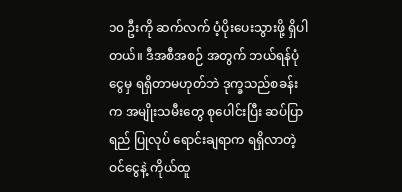၁၀ ဦးကို ဆက်လက် ပံ့ပိုးပေးသွားဖို့ ရှိပါတယ်။ ဒီအစီအစဉ် အတွက် ဘယ်ရန်ပုံငွေမှ ရရှိတာမဟုတ်ဘဲ ဒုက္ခသည်စခန်းက အမျိုးသမီးတွေ စုပေါင်းပြီး ဆပ်ပြာရည် ပြုလုပ် ရောင်းချရာက ရရှိလာတဲ့ဝင်ငွေနဲ့ ကိုယ်ထူ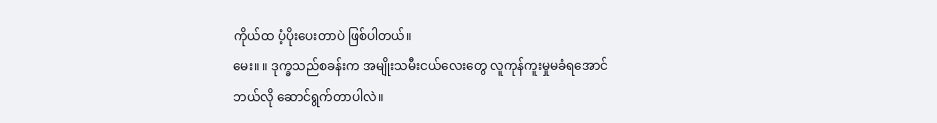ကိုယ်ထ ပံ့ပိုးပေးတာပဲ ဖြစ်ပါတယ်။
မေး။ ။ ဒုက္ခသည်စခန်းက အမျိုးသမီးငယ်လေးတွေ လူကုန်ကူးမှုမခံရအောင် ဘယ်လို ဆောင်ရွက်တာပါလဲ။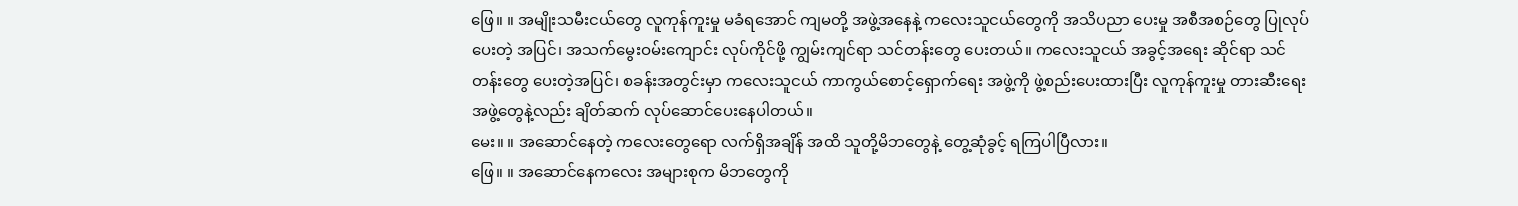ဖြေ။ ။ အမျိုးသမီးငယ်တွေ လူကုန်ကူးမှု မခံရအောင် ကျမတို့ အဖွဲ့အနေနဲ့ ကလေးသူငယ်တွေကို အသိပညာ ပေးမှု အစီအစဉ်တွေ ပြုလုပ်ပေးတဲ့ အပြင်၊ အသက်မွေးဝမ်းကျောင်း လုပ်ကိုင်ဖို့ ကျွမ်းကျင်ရာ သင်တန်းတွေ ပေးတယ်။ ကလေးသူငယ် အခွင့်အရေး ဆိုင်ရာ သင်တန်းတွေ ပေးတဲ့အပြင်၊ စခန်းအတွင်းမှာ ကလေးသူငယ် ကာကွယ်စောင့်ရှောက်ရေး အဖွဲ့ကို ဖွဲ့စည်းပေးထားပြီး လူကုန်ကူးမှု တားဆီးရေး အဖွဲ့တွေနဲ့လည်း ချိတ်ဆက် လုပ်ဆောင်ပေးနေပါတယ်။
မေး။ ။ အဆောင်နေတဲ့ ကလေးတွေရော လက်ရှိအချိန် အထိ သူတို့မိဘတွေနဲ့ တွေ့ဆုံခွင့် ရကြပါပြီလား။
ဖြေ။ ။ အဆောင်နေကလေး အများစုက မိဘတွေကို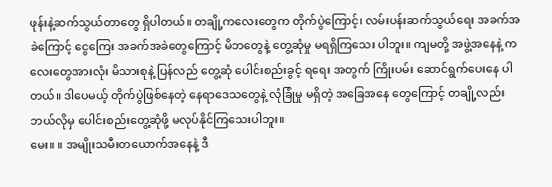ဖုန်းနဲ့ဆက်သွယ်တာတွေ ရှိပါတယ်။ တချို့ကလေးတွေက တိုက်ပွဲကြောင့်၊ လမ်းပန်းဆက်သွယ်ရေး အခက်အခဲကြောင့် ငွေကြေး အခက်အခဲတွေကြောင့် မိဘတွေနဲ့ တွေ့ဆုံမှု မရရှိကြသေး ပါဘူး။ ကျမတို့ အဖွဲ့အနေနဲ့ ကလေးတွေအားလုံး မိသားစုနဲ့ ပြန်လည် တွေ့ဆုံ ပေါင်းစည်းခွင့် ရရေး အတွက် ကြိုးပမ်း ဆောင်ရွက်ပေးနေ ပါတယ်။ ဒါပေမယ့် တိုက်ပွဲဖြစ်နေတဲ့ နေရာဒေသတွေနဲ့ လုံခြုံမှု မရှိတဲ့ အခြေအနေ တွေကြောင့် တချို့လည်း ဘယ်လိုမှ ပေါင်းစည်းတွေ့ဆုံဖို့ မလုပ်နိုင်ကြသေးပါဘူး။
မေး။ ။ အမျိုးသမီးတယောက်အနေနဲ့ ဒီ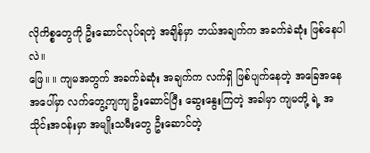လိုကိစ္စတွေကို ဦးဆောင်လုပ်ရတဲ့ အချိန်မှာ ဘယ်အချက်က အခက်ခဲဆုံး ဖြစ်နေပါလဲ။
ဖြေ။ ။ ကျမအတွက် အခက်ခဲဆုံး အချက်က လက်ရှိ ဖြစ်ပျက်နေတဲ့ အခြေအနေအပေါ်မှာ လက်တွေ့ကျကျ ဦးဆောင်ပြီး ဆွေးနွေးကြတဲ့ အခါမှာ ကျမတို့ ရဲ့ အသိုင်းအဝန်းမှာ အမျိုးသမီးတွေ ဦးဆောင်တဲ့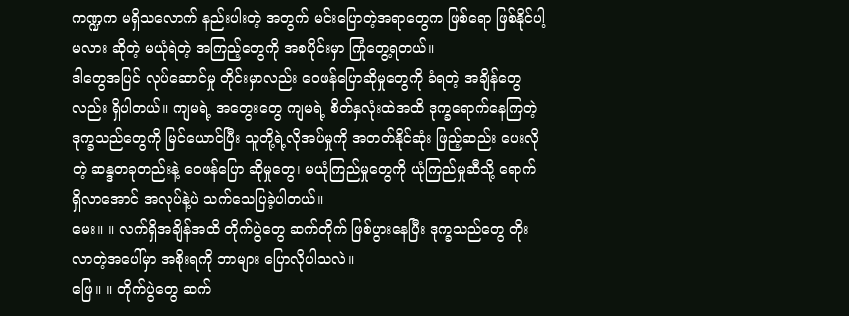ကဏ္ဍက မရှိသလောက် နည်းပါးတဲ့ အတွက် မင်းပြောတဲ့အရာတွေက ဖြစ်ရော ဖြစ်နိုင်ပါ့မလား ဆိုတဲ့ မယုံရဲတဲ့ အကြည့်တွေကို အစပိုင်းမှာ ကြုံတွေ့ရတယ်။
ဒါတွေအပြင် လုပ်ဆောင်မှု တိုင်းမှာလည်း ဝေဖန်ပြောဆိုမှုတွေကို ခံရတဲ့ အချိန်တွေလည်း ရှိပါတယ်။ ကျမရဲ့ အတွေးတွေ ကျမရဲ့ စိတ်နှလုံးထဲအထိ ဒုက္ခရောက်နေကြတဲ့ ဒုက္ခသည်တွေကို မြင်ယောင်ပြီး သူတို့ရဲ့လိုအပ်မှုကို အတတ်နိုင်ဆုံး ဖြည့်ဆည်း ပေးလိုတဲ့ ဆန္ဒတခုတည်းနဲ့ ဝေဖန်ပြော ဆိုမှုတွေ၊ မယုံကြည်မှုတွေကို ယုံကြည်မှုဆီသို့ ရောက်ရှိလာအောင် အလုပ်နဲ့ပဲ သက်သေပြခဲ့ပါတယ်။
မေး။ ။ လက်ရှိအချိန်အထိ တိုက်ပွဲတွေ ဆက်တိုက် ဖြစ်ပွားနေပြီး ဒုက္ခသည်တွေ တိုးလာတဲ့အပေါ်မှာ အစိုးရကို ဘာများ ပြောလိုပါသလဲ။
ဖြေ။ ။ တိုက်ပွဲတွေ ဆက်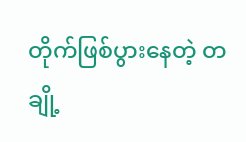တိုက်ဖြစ်ပွားနေတဲ့ တချို့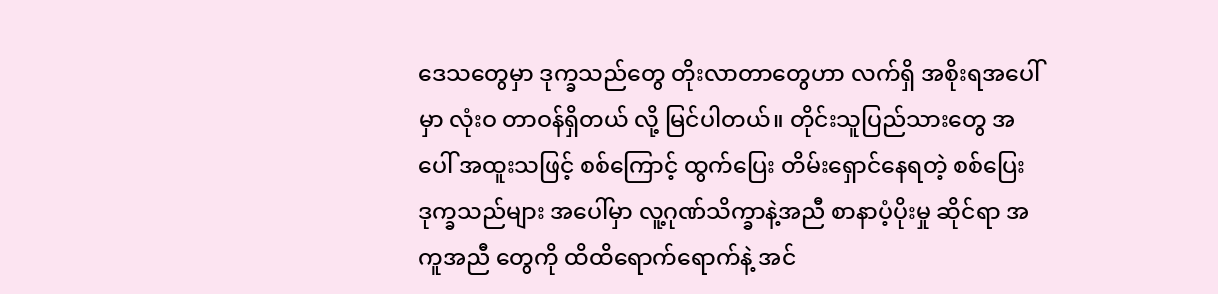ဒေသတွေမှာ ဒုက္ခသည်တွေ တိုးလာတာတွေဟာ လက်ရှိ အစိုးရအပေါ်မှာ လုံးဝ တာဝန်ရှိတယ် လို့ မြင်ပါတယ်။ တိုင်းသူပြည်သားတွေ အပေါ် အထူးသဖြင့် စစ်ကြောင့် ထွက်ပြေး တိမ်းရှောင်နေရတဲ့ စစ်ပြေး ဒုက္ခသည်များ အပေါ်မှာ လူ့ဂုဏ်သိက္ခာနဲ့အညီ စာနာပံ့ပိုးမှု ဆိုင်ရာ အကူအညီ တွေကို ထိထိရောက်ရောက်နဲ့ အင်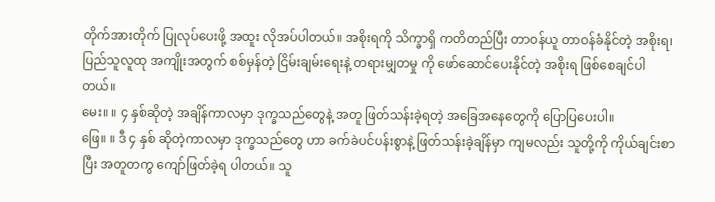တိုက်အားတိုက် ပြုလုပ်ပေးဖို့ အထူး လိုအပ်ပါတယ်။ အစိုးရကို သိက္ခာရှိ ကတိတည်ပြီး တာဝန်ယူ တာဝန်ခံနိုင်တဲ့ အစိုးရ၊ ပြည်သူလူထု အကျိုးအတွက် စစ်မှန်တဲ့ ငြိမ်းချမ်းရေးနဲ့ တရားမျှတမှု ကို ဖော်ဆောင်ပေးနိုင်တဲ့ အစိုးရ ဖြစ်စေချင်ပါတယ်။
မေး။ ။ ၄ နှစ်ဆိုတဲ့ အချိန်ကာလမှာ ဒုက္ခသည်တွေနဲ့ အတူ ဖြတ်သန်းခဲ့ရတဲ့ အခြေအနေတွေကို ပြောပြပေးပါ။
ဖြေ။ ။ ဒီ ၄ နှစ် ဆိုတဲ့ကာလမှာ ဒုက္ခသည်တွေ ဟာ ခက်ခဲပင်ပန်းစွာနဲ့ ဖြတ်သန်းခဲ့ချိန်မှာ ကျမလည်း သူတို့ကို ကိုယ်ချင်းစာပြီး အတူတကွ ကျော်ဖြတ်ခဲ့ရ ပါတယ်။ သူ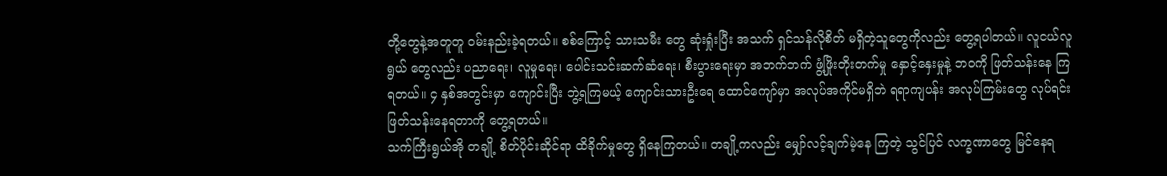တို့တွေနဲ့အတူတူ ဝမ်းနည်းခဲ့ရတယ်။ စစ်ကြောင့် သားသမီး တွေ ဆုံးရှုံးပြီး အသက် ရှင်သန်လိုစိတ် မရှိတဲ့သူတွေကိုလည်း တွေ့ရပါတယ်။ လူငယ်လူရွယ် တွေလည်း ပညာရေး၊ လူမှုရေး၊ ပေါင်းသင်းဆက်ဆံရေး၊ စီးပွားရေးမှာ အဘက်ဘက် ဖွံ့ဖြိုးတိုးတက်မှု နှောင့်နှေးမှုနဲ့ ဘဝကို ဖြတ်သန်းနေ ကြရတယ်။ ၄ နှစ်အတွင်းမှာ ကျောင်းပြီး ဘွဲ့ရကြမယ့် ကျောင်းသားဦးရေ ထောင်ကျော်မှာ အလုပ်အကိုင်မရှိဘဲ ရရာကျပန်း အလုပ်ကြမ်းတွေ လုပ်ရင်း ဖြတ်သန်းနေရတာကို တွေ့ရတယ်။
သက်ကြီးရွယ်အို တချို့ စိတ်ပိုင်းဆိုင်ရာ ထိခိုက်မှုတွေ ရှိနေကြတယ်။ တချို့ကလည်း မျှော်လင့်ချက်မဲ့နေ ကြတဲ့ သွင်ပြင် လက္ခဏာတွေ မြင်နေရ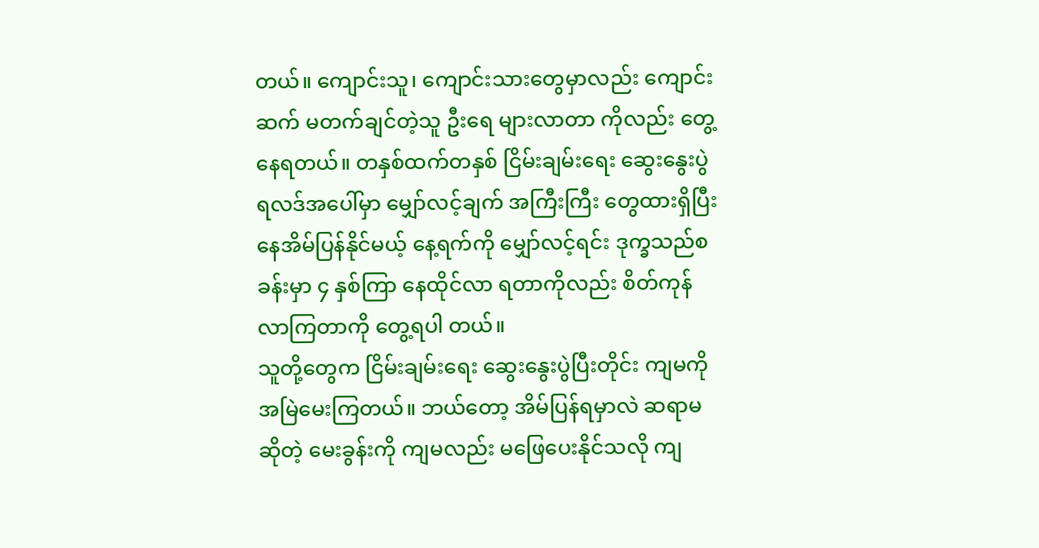တယ်။ ကျောင်းသူ၊ ကျောင်းသားတွေမှာလည်း ကျောင်းဆက် မတက်ချင်တဲ့သူ ဦးရေ များလာတာ ကိုလည်း တွေ့နေရတယ်။ တနှစ်ထက်တနှစ် ငြိမ်းချမ်းရေး ဆွေးနွေးပွဲ ရလဒ်အပေါ်မှာ မျှော်လင့်ချက် အကြီးကြီး တွေထားရှိပြီး နေအိမ်ပြန်နိုင်မယ့် နေ့ရက်ကို မျှော်လင့်ရင်း ဒုက္ခသည်စခန်းမှာ ၄ နှစ်ကြာ နေထိုင်လာ ရတာကိုလည်း စိတ်ကုန်လာကြတာကို တွေ့ရပါ တယ်။
သူတို့တွေက ငြိမ်းချမ်းရေး ဆွေးနွေးပွဲပြီးတိုင်း ကျမကို အမြဲမေးကြတယ်။ ဘယ်တော့ အိမ်ပြန်ရမှာလဲ ဆရာမ ဆိုတဲ့ မေးခွန်းကို ကျမလည်း မဖြေပေးနိုင်သလို ကျ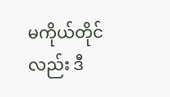မကိုယ်တိုင်လည်း ဒီ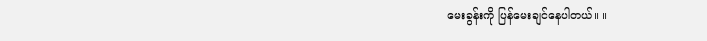မေးခွန်းကို ပြန်မေးချင်နေပါတယ်။ ။